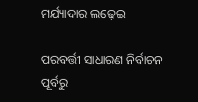ମର୍ଯ୍ୟାଦାର ଲଢ଼େଇ

ପରବର୍ତ୍ତୀ ସାଧାରଣ ନିର୍ବାଚନ ପୂର୍ବରୁ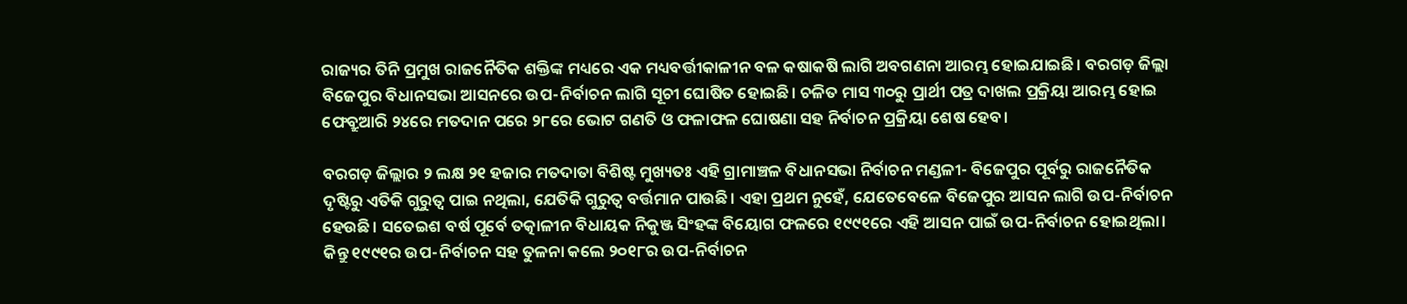ରାଜ୍ୟର ତିନି ପ୍ରମୁଖ ରାଜନୈତିକ ଶକ୍ତିଙ୍କ ମଧ୍ୟରେ ଏକ ମଧ୍ୟବର୍ତ୍ତୀକାଳୀନ ବଳ କଷାକଷି ଲାଗି ଅବଗଣନା ଆରମ୍ଭ ହୋଇଯାଇଛି। ବରଗଡ଼ ଜିଲ୍ଲା ବିଜେପୁର ବିଧାନସଭା ଆସନରେ ଉପ-ନିର୍ବାଚନ ଲାଗି ସୂଚୀ ଘୋଷିତ ହୋଇଛି। ଚଳିତ ମାସ ୩୦ରୁ ପ୍ରାର୍ଥୀ ପତ୍ର ଦାଖଲ ପ୍ରକ୍ରିୟା ଆରମ୍ଭ ହୋଇ ଫେବ୍ରୁଆରି ୨୪ରେ ମତଦାନ ପରେ ୨୮ରେ ଭୋଟ ଗଣତି ଓ ଫଳାଫଳ ଘୋଷଣା ସହ ନିର୍ବାଚନ ପ୍ରକ୍ରିୟା ଶେଷ ହେବ।

ବରଗଡ଼ ଜିଲ୍ଲାର ୨ ଲକ୍ଷ ୨୧ ହଜାର ମତଦାତା ବିଶିଷ୍ଟ ମୁଖ୍ୟତଃ ଏହି ଗ୍ରାମାଞ୍ଚଳ ବିଧାନସଭା ନିର୍ବାଚନ ମଣ୍ଡଳୀ- ବିଜେପୁର ପୂର୍ବରୁ ରାଜନୈତିକ ଦୃଷ୍ଟିରୁ ଏତିକି ଗୁରୁତ୍ୱ ପାଇ ନଥିଲା, ଯେତିକି ଗୁରୁତ୍ୱ ବର୍ତ୍ତମାନ ପାଉଛି। ଏହା ପ୍ରଥମ ନୁହେଁ, ଯେତେବେଳେ ବିଜେପୁର ଆସନ ଲାଗି ଉପ-ନିର୍ବାଚନ ହେଉଛି। ସତେଇଶ ବର୍ଷ ପୂର୍ବେ ତତ୍କାଳୀନ ବିଧାୟକ ନିକୁଞ୍ଜ ସିଂହଙ୍କ ବିୟୋଗ ଫଳରେ ୧୯୯୧ରେ ଏହି ଆସନ ପାଇଁ ଉପ-ନିର୍ବାଚନ ହୋଇଥିଲା। କିନ୍ତୁ ୧୯୯୧ର ଉପ-ନିର୍ବାଚନ ସହ ତୁଳନା କଲେ ୨୦୧୮ର ଉପ-ନିର୍ବାଚନ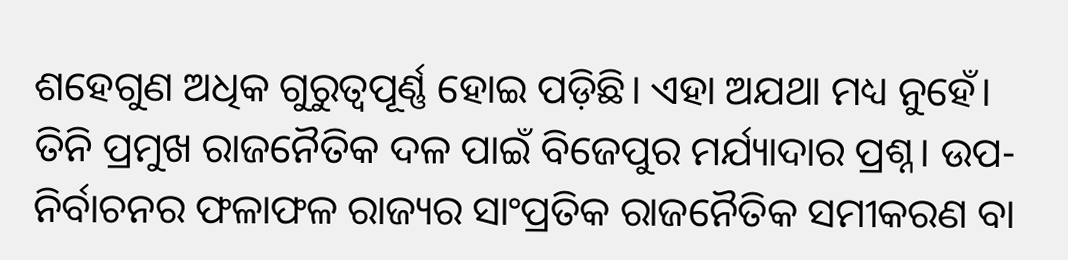ଶହେଗୁଣ ଅଧିକ ଗୁରୁତ୍ୱପୂର୍ଣ୍ଣ ହୋଇ ପଡ଼ିଛି। ଏହା ଅଯଥା ମଧ୍ୟ ନୁହେଁ। ତିନି ପ୍ରମୁଖ ରାଜନୈତିକ ଦଳ ପାଇଁ ବିଜେପୁର ମର୍ଯ୍ୟାଦାର ପ୍ରଶ୍ନ। ଉପ-ନିର୍ବାଚନର ଫଳାଫଳ ରାଜ୍ୟର ସାଂପ୍ରତିକ ରାଜନୈତିକ ସମୀକରଣ ବା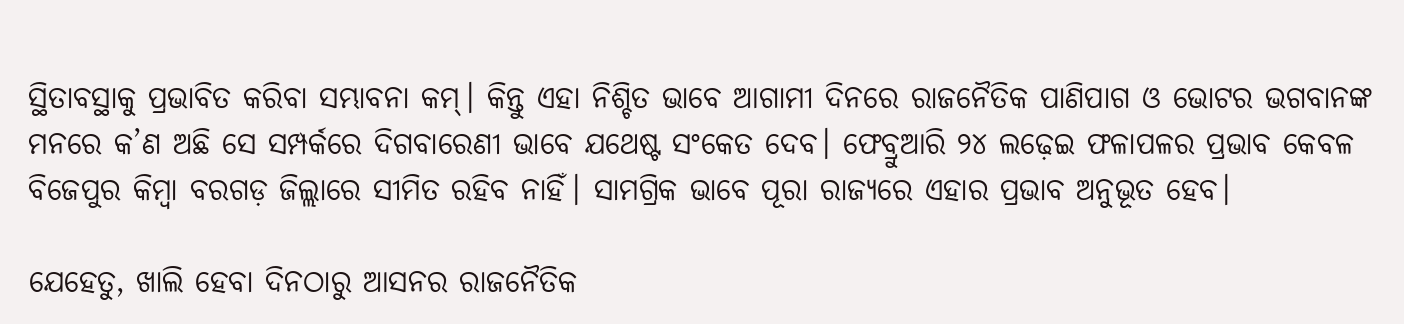ସ୍ଥିତାବସ୍ଥାକୁ ପ୍ରଭାବିତ କରିବା ସମ୍ଭାବନା କମ୍‌। କିନ୍ତୁ ଏହା ନିଶ୍ଚିତ ଭାବେ ଆଗାମୀ ଦିନରେ ରାଜନୈତିକ ପାଣିପାଗ ଓ ଭୋଟର ଭଗବାନଙ୍କ ମନରେ କ’ଣ ଅଛି ସେ ସମ୍ପର୍କରେ ଦିଗବାରେଣୀ ଭାବେ ଯଥେଷ୍ଟ ସଂକେତ ଦେବ। ଫେବ୍ରୁଆରି ୨୪ ଲଢ଼େଇ ଫଳାପଳର ପ୍ରଭାବ କେବଳ ବିଜେପୁର କିମ୍ବା ବରଗଡ଼ ଜିଲ୍ଲାରେ ସୀମିତ ରହିବ ନାହିଁ। ସାମଗ୍ରିକ ଭାବେ ପୂରା ରାଜ୍ୟରେ ଏହାର ପ୍ରଭାବ ଅନୁଭୂତ ହେବ।

ଯେହେତୁ, ଖାଲି ହେବା ଦିନଠାରୁ ଆସନର ରାଜନୈତିକ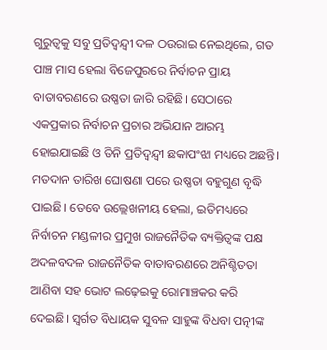ଗୁରୁତ୍ୱକୁ ସବୁ ପ୍ରତିଦ୍ୱନ୍ଦ୍ୱୀ ଦଳ ଠଉରାଇ ନେଇଥିଲେ, ଗତ ପାଞ୍ଚ ମାସ ହେଲା ବିଜେପୁରରେ ନିର୍ବାଚନ ପ୍ରାୟ ବାତାବରଣରେ ଉଷ୍ଣତା ଜାରି ରହିଛି। ସେଠାରେ ଏକପ୍ରକାର ନିର୍ବାଚନ ପ୍ରଚାର ଅଭିଯାନ ଆରମ୍ଭ ହୋଇଯାଇଛି ଓ ତିନି ପ୍ରତିଦ୍ୱନ୍ଦ୍ୱୀ ଛକାପଂଝା ମଧ୍ୟରେ ଅଛନ୍ତି। ମତଦାନ ତାରିଖ ଘୋଷଣା ପରେ ଉଷ୍ଣତା ବହୁଗୁଣ ବୃଦ୍ଧି ପାଇଛି। ତେବେ ଉଲ୍ଲେଖନୀୟ ହେଲା, ଇତିମଧ୍ୟରେ ନିର୍ବାଚନ ମଣ୍ଡଳୀର ପ୍ରମୁଖ ରାଜନୈତିକ ବ୍ୟକ୍ତିତ୍ୱଙ୍କ ପକ୍ଷ ଅଦଳବଦଳ ରାଜନୈତିକ ବାତାବରଣରେ ଅନିଶ୍ଚିତତା ଆଣିବା ସହ ଭୋଟ ଲଢ଼େଇକୁ ରୋମାଞ୍ଚକର କରି ଦେଇଛି। ସ୍ୱର୍ଗତ ବିଧାୟକ ସୁବଳ ସାହୁଙ୍କ ବିଧବା ପତ୍ନୀଙ୍କ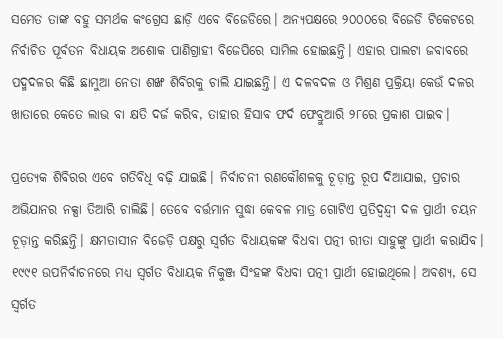ସମେତ ତାଙ୍କ ବହୁ ସମର୍ଥକ କଂଗ୍ରେସ ଛାଡ଼ି ଏବେ ବିଜେଡିରେ। ଅନ୍ୟପକ୍ଷରେ ୨୦୦୦ରେ ବିଜେଡି ଟିକେଟରେ ନିର୍ବାଚିତ ପୂର୍ବତନ ବିଧାୟକ ଅଶୋକ ପାଣିଗ୍ରାହୀ ବିଜେପିରେ ସାମିଲ ହୋଇଛନ୍ତି। ଏହାର ପାଲଟା ଜବାବରେ ପଦ୍ମଦଳର କିଛି ଛାମୁଆ ନେତା ଶଙ୍ଖ ଶିବିରକୁ ଚାଲି ଯାଇଛନ୍ତି। ଏ ଦଳବଦଳ ଓ ମିଶ୍ରଣ ପ୍ରକ୍ରିୟା କେଉଁ ଦଳର ଖାତାରେ କେତେ ଲାଭ ବା କ୍ଷତି ଦର୍ଜ କରିବ, ତାହାର ହିସାବ ଫର୍ଦ ଫେବ୍ରୁଆରି ୨୮ରେ ପ୍ରକାଶ ପାଇବ।

ପ୍ରତ୍ୟେକ ଶିବିରର ଏବେ ଗତିବିଧି ବଢ଼ି ଯାଇଛି। ନିର୍ବାଚନୀ ରଣକୌଶଳକୁ ଚୂଡ଼ାନ୍ତ ରୂପ ଦିଆଯାଇ, ପ୍ରଚାର ଅଭିଯାନର ନକ୍ସା ତିଆରି ଚାଲିଛି। ତେବେ ବର୍ତ୍ତମାନ ସୁଦ୍ଧା କେବଳ ମାତ୍ର ଗୋଟିଏ ପ୍ରତିଦ୍ୱନ୍ଦ୍ୱୀ ଦଳ ପ୍ରାର୍ଥୀ ଚୟନ ଚୂଡ଼ାନ୍ତ କରିଛନ୍ତି। କ୍ଷମତାସୀନ ବିଜେଡ଼ି ପକ୍ଷରୁ ସ୍ୱର୍ଗତ ବିଧାୟକଙ୍କ ବିଧବା ପତ୍ନୀ ରୀତା ସାହୁଙ୍କୁ ପ୍ରାର୍ଥୀ କରାଯିବ। ୧୯୯୧ ଉପନିର୍ବାଚନରେ ମଧ୍ୟ ସ୍ୱର୍ଗତ ବିଧାୟକ ନିକୁଞ୍ଜ ସିଂହଙ୍କ ବିଧବା ପତ୍ନୀ ପ୍ରାର୍ଥୀ ହୋଇଥିଲେ। ଅବଶ୍ୟ, ସେ ସ୍ୱର୍ଗତ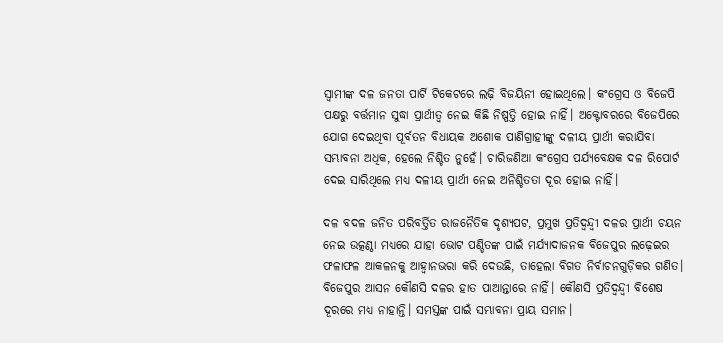ସ୍ୱାମୀଙ୍କ ଦଳ ଜନତା ପାର୍ଟି ଟିକେଟରେ ଲଢ଼ି ବିଜୟିନୀ ହୋଇଥିଲେ। କଂଗ୍ରେସ ଓ ବିଜେପି ପକ୍ଷରୁ ବର୍ତ୍ତମାନ ସୁଦ୍ଧା ପ୍ରାର୍ଥୀତ୍ୱ ନେଇ କିଛି ନିଷ୍ପତ୍ତି ହୋଇ ନାହିଁ। ଅକ୍ଟୋବରରେ ବିଜେପିରେ ଯୋଗ ଦେଇଥିବା ପୂର୍ବତନ ବିଧାୟକ ଅଶୋକ ପାଣିଗ୍ରାହୀଙ୍କୁ ଦଳୀୟ ପ୍ରାର୍ଥୀ କରାଯିବା ସମ୍ଭାବନା ଅଧିକ, ହେଲେ ନିଶ୍ଚିତ ନୁହେଁ। ଚାରିଜଣିଆ କଂଗ୍ରେସ ପର୍ଯ୍ୟବେକ୍ଷକ ଦଳ ରିପୋର୍ଟ ଦେଇ ସାରିଥିଲେ ମଧ୍ୟ ଦଳୀୟ ପ୍ରାର୍ଥୀ ନେଇ ଅନିଶ୍ଚିତତା ଦୂର ହୋଇ ନାହିଁ।

ଦଳ ବଦଳ ଜନିତ ପରିବର୍ତ୍ତିତ ରାଜନୈତିକ ଦୃଶ୍ୟପଟ, ପ୍ରମୁଖ ପ୍ରତିଦ୍ୱନ୍ଦ୍ୱୀ ଦଳର ପ୍ରାର୍ଥୀ ଚୟନ ନେଇ ଉତ୍କଣ୍ଠା ମଧ୍ୟରେ ଯାହା ଭୋଟ ପଣ୍ଡିତଙ୍କ ପାଇଁ ମର୍ଯ୍ୟାଦାଜନକ ବିଜେପୁର ଲଢ଼େଇର ଫଳାଫଳ ଆକଳନକୁ ଆହ୍ଵାନଭରା କରି ଦେଉଛି, ତାହେଲା ବିଗତ ନିର୍ବାଚନଗୁଡ଼ିକର ଗଣିତ। ବିଜେପୁର ଆସନ କୌଣସି ଦଳର ହାତ ପାଆନ୍ତାରେ ନାହିଁ। କୌଣସି ପ୍ରତିଦ୍ୱନ୍ଦ୍ୱୀ ବିଶେଷ ଦୂରରେ ମଧ୍ୟ ନାହାନ୍ତି। ସମସ୍ତଙ୍କ ପାଇଁ ସମ୍ଭାବନା ପ୍ରାୟ ସମାନ।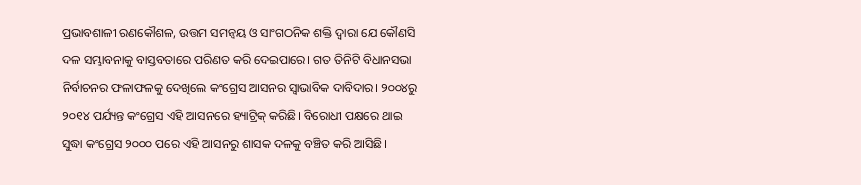ପ୍ରଭାବଶାଳୀ ରଣକୌଶଳ, ଉତ୍ତମ ସମନ୍ଵୟ ଓ ସାଂଗଠନିକ ଶକ୍ତି ଦ୍ୱାରା ଯେ କୌଣସି ଦଳ ସମ୍ଭାବନାକୁ ବାସ୍ତବତାରେ ପରିଣତ କରି ଦେଇପାରେ। ଗତ ତିନିଟି ବିଧାନସଭା ନିର୍ବାଚନର ଫଳାଫଳକୁ ଦେଖିଲେ କଂଗ୍ରେସ ଆସନର ସ୍ୱାଭାବିକ ଦାବିଦାର। ୨୦୦୪ରୁ ୨୦୧୪ ପର୍ଯ୍ୟନ୍ତ କଂଗ୍ରେସ ଏହି ଆସନରେ ହ୍ୟାଟ୍ରିକ୍‌ କରିଛି। ବିରୋଧୀ ପକ୍ଷରେ ଥାଇ ସୁଦ୍ଧା କଂଗ୍ରେସ ୨୦୦୦ ପରେ ଏହି ଆସନରୁ ଶାସକ ଦଳକୁ ବଞ୍ଚିତ କରି ଆସିଛି।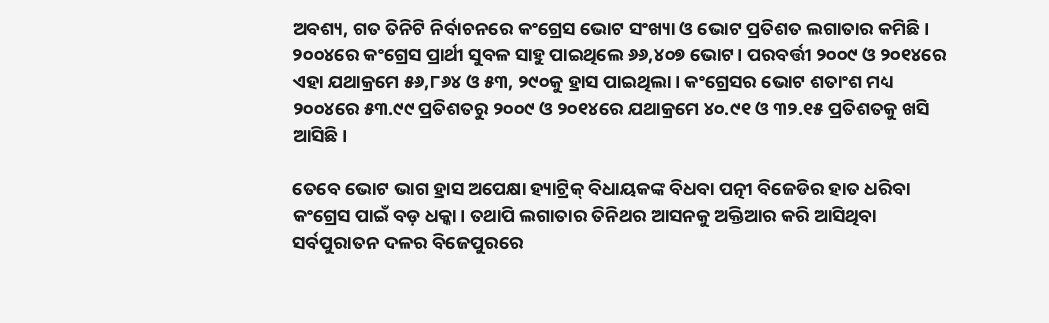ଅବଶ୍ୟ, ଗତ ତିନିଟି ନିର୍ବାଚନରେ କଂଗ୍ରେସ ଭୋଟ ସଂଖ୍ୟା ଓ ଭୋଟ ପ୍ରତିଶତ ଲଗାତାର କମିଛି। ୨୦୦୪ରେ କଂଗ୍ରେସ ପ୍ରାର୍ଥୀ ସୁବଳ ସାହୁ ପାଇଥିଲେ ୬୬,୪୦୭ ଭୋଟ। ପରବର୍ତ୍ତୀ ୨୦୦୯ ଓ ୨୦୧୪ରେ ଏହା ଯଥାକ୍ରମେ ୫୬,୮୬୪ ଓ ୫୩, ୨୯୦କୁ ହ୍ରାସ ପାଇଥିଲା। କଂଗ୍ରେସର ଭୋଟ ଶତାଂଶ ମଧ୍ୟ ୨୦୦୪ରେ ୫୩.୯୯ ପ୍ରତିଶତରୁ ୨୦୦୯ ଓ ୨୦୧୪ରେ ଯଥାକ୍ରମେ ୪୦.୯୧ ଓ ୩୨.୧୫ ପ୍ରତିଶତକୁ ଖସି ଆସିଛି।

ତେବେ ଭୋଟ ଭାଗ ହ୍ରାସ ଅପେକ୍ଷା ହ୍ୟାଟ୍ରିକ୍‌ ବିଧାୟକଙ୍କ ବିଧବା ପତ୍ନୀ ବିଜେଡିର ହାତ ଧରିବା କଂଗ୍ରେସ ପାଇଁ ବଡ଼ ଧକ୍କା। ତଥାପି ଲଗାତାର ତିନିଥର ଆସନକୁ ଅକ୍ତିଆର କରି ଆସିଥିବା ସର୍ବପୁରାତନ ଦଳର ବିଜେପୁରରେ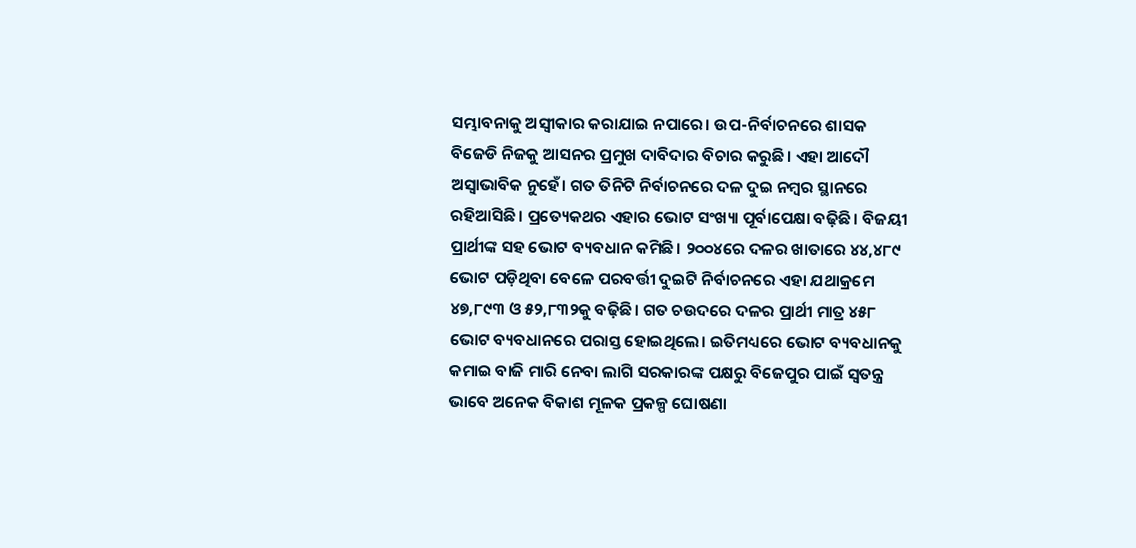ସମ୍ଭାବନାକୁ ଅସ୍ୱୀକାର କରାଯାଇ ନପାରେ। ଉପ-ନିର୍ବାଚନରେ ଶାସକ ବିଜେଡି ନିଜକୁ ଆସନର ପ୍ରମୁଖ ଦାବିଦାର ବିଚାର କରୁଛି। ଏହା ଆଦୌ ଅସ୍ୱାଭାବିକ ନୁହେଁ। ଗତ ତିନିଟି ନିର୍ବାଚନରେ ଦଳ ଦୁଇ ନମ୍ବର ସ୍ଥାନରେ ରହିଆସିଛି। ପ୍ରତ୍ୟେକଥର ଏହାର ଭୋଟ ସଂଖ୍ୟା ପୂର୍ବାପେକ୍ଷା ବଢ଼ିଛି। ବିଜୟୀ ପ୍ରାର୍ଥୀଙ୍କ ସହ ଭୋଟ ବ୍ୟବଧାନ କମିଛି। ୨୦୦୪ରେ ଦଳର ଖାତାରେ ୪୪,୪୮୯ ଭୋଟ ପଡ଼ିଥିବା ବେଳେ ପରବର୍ତ୍ତୀ ଦୁଇଟି ନିର୍ବାଚନରେ ଏହା ଯଥାକ୍ରମେ ୪୭,୮୯୩ ଓ ୫୨,୮୩୨କୁ ବଢ଼ିଛି। ଗତ ଚଉଦରେ ଦଳର ପ୍ରାର୍ଥୀ ମାତ୍ର ୪୫୮ ଭୋଟ ବ୍ୟବଧାନରେ ପରାସ୍ତ ହୋଇଥିଲେ। ଇତିମଧ୍ୟରେ ଭୋଟ ବ୍ୟବଧାନକୁ କମାଇ ବାଜି ମାରି ନେବା ଲାଗି ସରକାରଙ୍କ ପକ୍ଷରୁ ବିଜେପୁର ପାଇଁ ସ୍ୱତନ୍ତ୍ର ଭାବେ ଅନେକ ବିକାଶ ମୂଳକ ପ୍ରକଳ୍ପ ଘୋଷଣା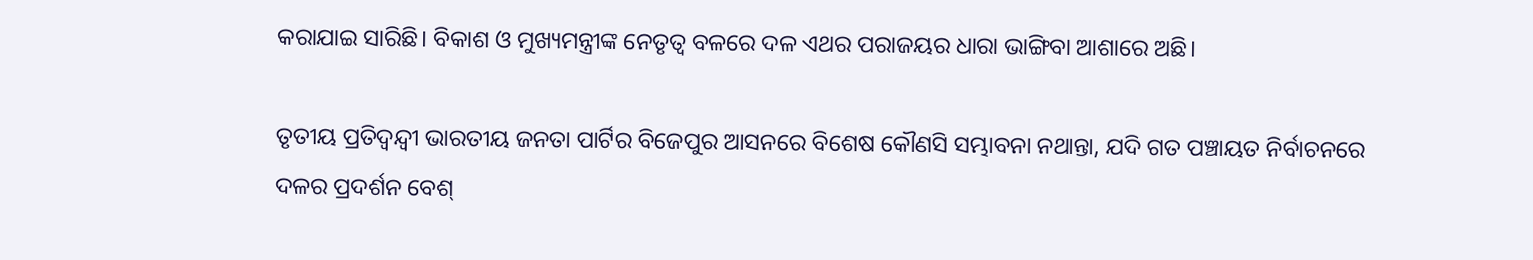କରାଯାଇ ସାରିଛି। ବିକାଶ ଓ ମୁଖ୍ୟମନ୍ତ୍ରୀଙ୍କ ନେତୃତ୍ୱ ବଳରେ ଦଳ ଏଥର ପରାଜୟର ଧାରା ଭାଙ୍ଗିବା ଆଶାରେ ଅଛି।

ତୃତୀୟ ପ୍ରତିଦ୍ୱନ୍ଦ୍ୱୀ ଭାରତୀୟ ଜନତା ପାର୍ଟିର ବିଜେପୁର ଆସନରେ ବିଶେଷ କୌଣସି ସମ୍ଭାବନା ନଥାନ୍ତା, ଯଦି ଗତ ପଞ୍ଚାୟତ ନିର୍ବାଚନରେ ଦଳର ପ୍ରଦର୍ଶନ ବେଶ୍‌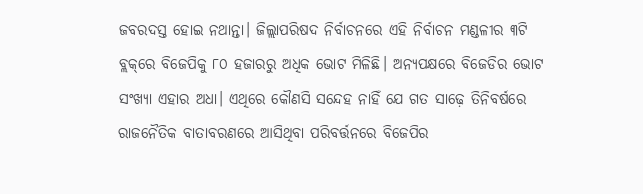ଜବରଦସ୍ତ ହୋଇ ନଥାନ୍ତା। ଜିଲ୍ଲାପରିଷଦ ନିର୍ବାଚନରେ ଏହି ନିର୍ବାଚନ ମଣ୍ଡଳୀର ୩ଟି ବ୍ଲକ୍‌ରେ ବିଜେପିକୁ ୮୦ ହଜାରରୁ ଅଧିକ ଭୋଟ ମିଳିଛି। ଅନ୍ୟପକ୍ଷରେ ବିଜେଡିର ଭୋଟ ସଂଖ୍ୟା ଏହାର ଅଧା। ଏଥିରେ କୌଣସି ସନ୍ଦେହ ନାହିଁ ଯେ ଗତ ସାଢ଼େ ତିନିବର୍ଷରେ ରାଜନୈତିକ ବାତାବରଣରେ ଆସିଥିବା ପରିବର୍ତ୍ତନରେ ବିଜେପିର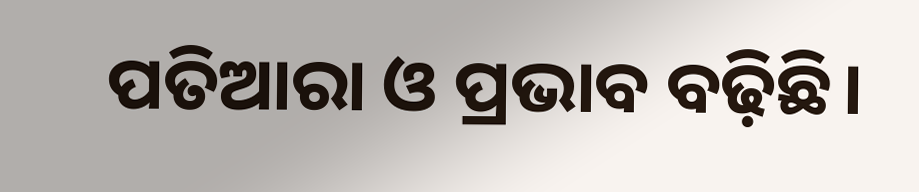ପତିଆରା ଓ ପ୍ରଭାବ ବଢ଼ିଛି।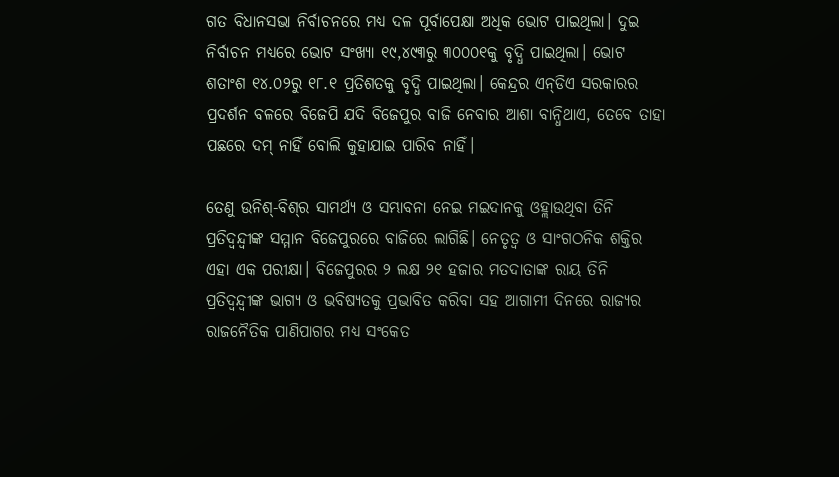ଗତ ବିଧାନସଭା ନିର୍ବାଚନରେ ମଧ୍ୟ ଦଳ ପୂର୍ବାପେକ୍ଷା ଅଧିକ ଭୋଟ ପାଇଥିଲା। ଦୁଇ ନିର୍ବାଚନ ମଧ୍ୟରେ ଭୋଟ ସଂଖ୍ୟା ୧୯,୪୯୩ରୁ ୩୦୦୦୧କୁ ବୃଦ୍ଧି ପାଇଥିଲା। ଭୋଟ ଶତାଂଶ ୧୪.୦୨ରୁ ୧୮.୧ ପ୍ରତିଶତକୁ ବୃଦ୍ଧି ପାଇଥିଲା। କେନ୍ଦ୍ରର ଏନ୍‌ଡିଏ ସରକାରର ପ୍ରଦର୍ଶନ ବଳରେ ବିଜେପି ଯଦି ବିଜେପୁର ବାଜି ନେବାର ଆଶା ବାନ୍ଧିଥାଏ, ତେବେ ତାହା ପଛରେ ଦମ୍‌ ନାହିଁ ବୋଲି କୁହାଯାଇ ପାରିବ ନାହିଁ।

ତେଣୁ ଉନିଶ୍‌-ବିଶ୍‌ର ସାମର୍ଥ୍ୟ ଓ ସମ୍ଭାବନା ନେଇ ମଇଦାନକୁ ଓହ୍ଲାଉଥିବା ତିନି ପ୍ରତିଦ୍ୱନ୍ଦ୍ୱୀଙ୍କ ସମ୍ମାନ ବିଜେପୁରରେ ବାଜିରେ ଲାଗିଛି। ନେତୃତ୍ୱ ଓ ସାଂଗଠନିକ ଶକ୍ତିର ଏହା ଏକ ପରୀକ୍ଷା। ବିଜେପୁରର ୨ ଲକ୍ଷ ୨୧ ହଜାର ମତଦାତାଙ୍କ ରାୟ ତିନି ପ୍ରତିଦ୍ୱନ୍ଦ୍ୱୀଙ୍କ ଭାଗ୍ୟ ଓ ଭବିଷ୍ୟତକୁ ପ୍ରଭାବିତ କରିବା ସହ ଆଗାମୀ ଦିନରେ ରାଜ୍ୟର ରାଜନୈତିକ ପାଣିପାଗର ମଧ୍ୟ ସଂକେତ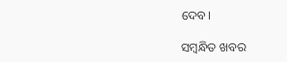ଦେବ।

ସମ୍ବନ୍ଧିତ ଖବର